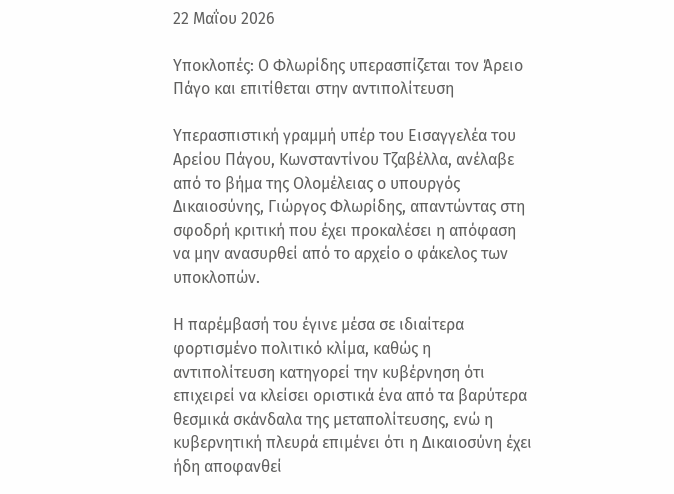22 Μαΐου 2026

Υποκλοπές: Ο Φλωρίδης υπερασπίζεται τον Άρειο Πάγο και επιτίθεται στην αντιπολίτευση

Υπερασπιστική γραμμή υπέρ του Εισαγγελέα του Αρείου Πάγου, Κωνσταντίνου Τζαβέλλα, ανέλαβε από το βήμα της Ολομέλειας ο υπουργός Δικαιοσύνης, Γιώργος Φλωρίδης, απαντώντας στη σφοδρή κριτική που έχει προκαλέσει η απόφαση να μην ανασυρθεί από το αρχείο ο φάκελος των υποκλοπών.

Η παρέμβασή του έγινε μέσα σε ιδιαίτερα φορτισμένο πολιτικό κλίμα, καθώς η αντιπολίτευση κατηγορεί την κυβέρνηση ότι επιχειρεί να κλείσει οριστικά ένα από τα βαρύτερα θεσμικά σκάνδαλα της μεταπολίτευσης, ενώ η κυβερνητική πλευρά επιμένει ότι η Δικαιοσύνη έχει ήδη αποφανθεί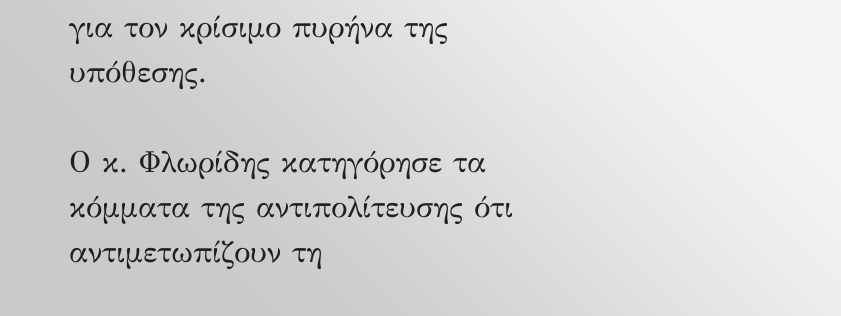για τον κρίσιμο πυρήνα της υπόθεσης.

Ο κ. Φλωρίδης κατηγόρησε τα κόμματα της αντιπολίτευσης ότι αντιμετωπίζουν τη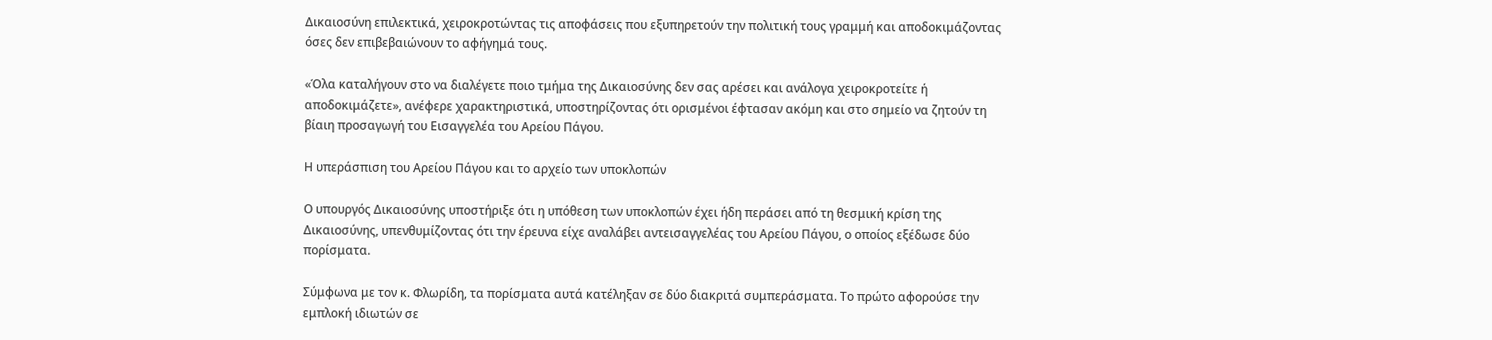Δικαιοσύνη επιλεκτικά, χειροκροτώντας τις αποφάσεις που εξυπηρετούν την πολιτική τους γραμμή και αποδοκιμάζοντας όσες δεν επιβεβαιώνουν το αφήγημά τους.

«Όλα καταλήγουν στο να διαλέγετε ποιο τμήμα της Δικαιοσύνης δεν σας αρέσει και ανάλογα χειροκροτείτε ή αποδοκιμάζετε», ανέφερε χαρακτηριστικά, υποστηρίζοντας ότι ορισμένοι έφτασαν ακόμη και στο σημείο να ζητούν τη βίαιη προσαγωγή του Εισαγγελέα του Αρείου Πάγου.

Η υπεράσπιση του Αρείου Πάγου και το αρχείο των υποκλοπών

Ο υπουργός Δικαιοσύνης υποστήριξε ότι η υπόθεση των υποκλοπών έχει ήδη περάσει από τη θεσμική κρίση της Δικαιοσύνης, υπενθυμίζοντας ότι την έρευνα είχε αναλάβει αντεισαγγελέας του Αρείου Πάγου, ο οποίος εξέδωσε δύο πορίσματα.

Σύμφωνα με τον κ. Φλωρίδη, τα πορίσματα αυτά κατέληξαν σε δύο διακριτά συμπεράσματα. Το πρώτο αφορούσε την εμπλοκή ιδιωτών σε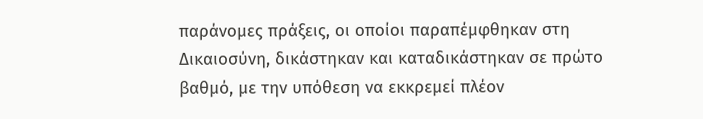παράνομες πράξεις, οι οποίοι παραπέμφθηκαν στη Δικαιοσύνη, δικάστηκαν και καταδικάστηκαν σε πρώτο βαθμό, με την υπόθεση να εκκρεμεί πλέον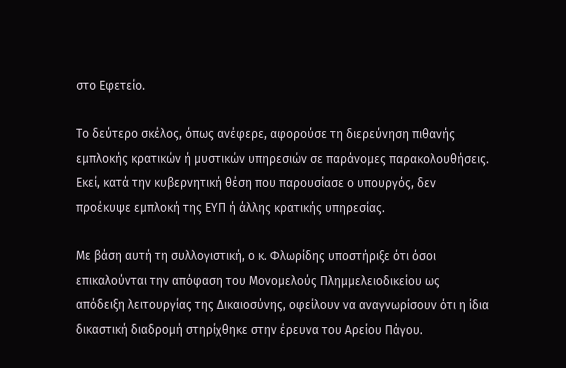στο Εφετείο.

Το δεύτερο σκέλος, όπως ανέφερε, αφορούσε τη διερεύνηση πιθανής εμπλοκής κρατικών ή μυστικών υπηρεσιών σε παράνομες παρακολουθήσεις. Εκεί, κατά την κυβερνητική θέση που παρουσίασε ο υπουργός, δεν προέκυψε εμπλοκή της ΕΥΠ ή άλλης κρατικής υπηρεσίας.

Με βάση αυτή τη συλλογιστική, ο κ. Φλωρίδης υποστήριξε ότι όσοι επικαλούνται την απόφαση του Μονομελούς Πλημμελειοδικείου ως απόδειξη λειτουργίας της Δικαιοσύνης, οφείλουν να αναγνωρίσουν ότι η ίδια δικαστική διαδρομή στηρίχθηκε στην έρευνα του Αρείου Πάγου.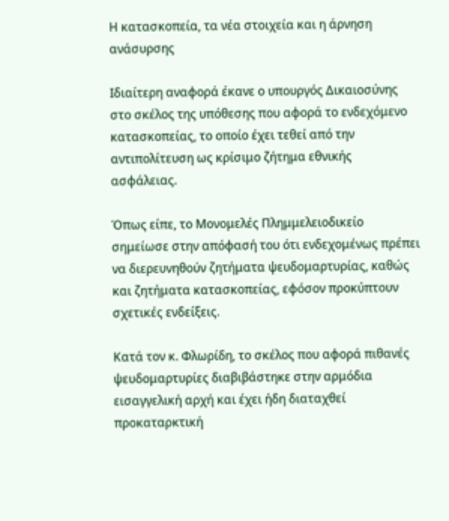Η κατασκοπεία, τα νέα στοιχεία και η άρνηση ανάσυρσης

Ιδιαίτερη αναφορά έκανε ο υπουργός Δικαιοσύνης στο σκέλος της υπόθεσης που αφορά το ενδεχόμενο κατασκοπείας, το οποίο έχει τεθεί από την αντιπολίτευση ως κρίσιμο ζήτημα εθνικής ασφάλειας.

Όπως είπε, το Μονομελές Πλημμελειοδικείο σημείωσε στην απόφασή του ότι ενδεχομένως πρέπει να διερευνηθούν ζητήματα ψευδομαρτυρίας, καθώς και ζητήματα κατασκοπείας, εφόσον προκύπτουν σχετικές ενδείξεις.

Κατά τον κ. Φλωρίδη, το σκέλος που αφορά πιθανές ψευδομαρτυρίες διαβιβάστηκε στην αρμόδια εισαγγελική αρχή και έχει ήδη διαταχθεί προκαταρκτική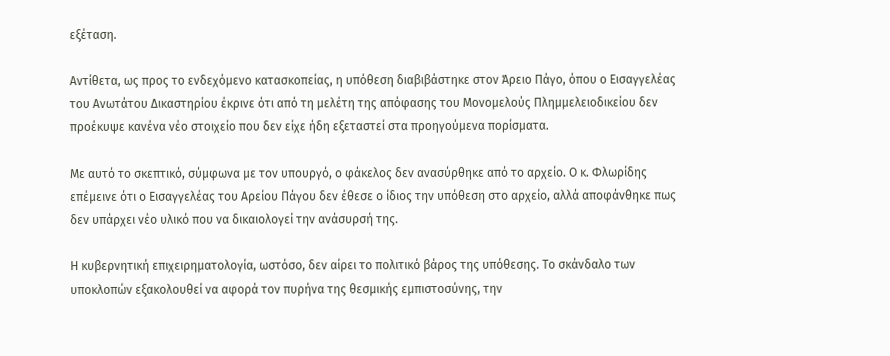εξέταση.

Αντίθετα, ως προς το ενδεχόμενο κατασκοπείας, η υπόθεση διαβιβάστηκε στον Άρειο Πάγο, όπου ο Εισαγγελέας του Ανωτάτου Δικαστηρίου έκρινε ότι από τη μελέτη της απόφασης του Μονομελούς Πλημμελειοδικείου δεν προέκυψε κανένα νέο στοιχείο που δεν είχε ήδη εξεταστεί στα προηγούμενα πορίσματα.

Με αυτό το σκεπτικό, σύμφωνα με τον υπουργό, ο φάκελος δεν ανασύρθηκε από το αρχείο. Ο κ. Φλωρίδης επέμεινε ότι ο Εισαγγελέας του Αρείου Πάγου δεν έθεσε ο ίδιος την υπόθεση στο αρχείο, αλλά αποφάνθηκε πως δεν υπάρχει νέο υλικό που να δικαιολογεί την ανάσυρσή της.

Η κυβερνητική επιχειρηματολογία, ωστόσο, δεν αίρει το πολιτικό βάρος της υπόθεσης. Το σκάνδαλο των υποκλοπών εξακολουθεί να αφορά τον πυρήνα της θεσμικής εμπιστοσύνης, την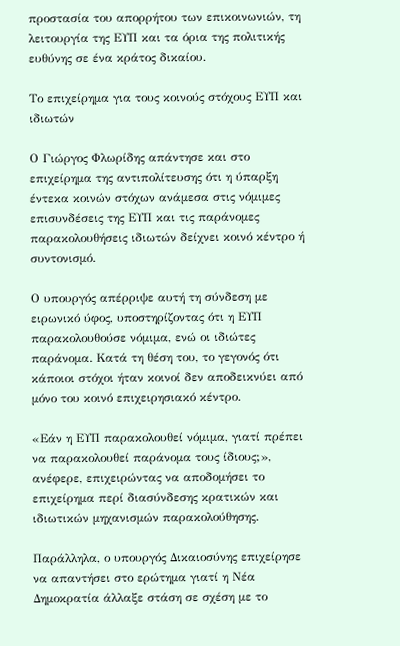προστασία του απορρήτου των επικοινωνιών, τη λειτουργία της ΕΥΠ και τα όρια της πολιτικής ευθύνης σε ένα κράτος δικαίου.

Το επιχείρημα για τους κοινούς στόχους ΕΥΠ και ιδιωτών

Ο Γιώργος Φλωρίδης απάντησε και στο επιχείρημα της αντιπολίτευσης ότι η ύπαρξη έντεκα κοινών στόχων ανάμεσα στις νόμιμες επισυνδέσεις της ΕΥΠ και τις παράνομες παρακολουθήσεις ιδιωτών δείχνει κοινό κέντρο ή συντονισμό.

Ο υπουργός απέρριψε αυτή τη σύνδεση με ειρωνικό ύφος, υποστηρίζοντας ότι η ΕΥΠ παρακολουθούσε νόμιμα, ενώ οι ιδιώτες παράνομα. Κατά τη θέση του, το γεγονός ότι κάποιοι στόχοι ήταν κοινοί δεν αποδεικνύει από μόνο του κοινό επιχειρησιακό κέντρο.

«Εάν η ΕΥΠ παρακολουθεί νόμιμα, γιατί πρέπει να παρακολουθεί παράνομα τους ίδιους;», ανέφερε, επιχειρώντας να αποδομήσει το επιχείρημα περί διασύνδεσης κρατικών και ιδιωτικών μηχανισμών παρακολούθησης.

Παράλληλα, ο υπουργός Δικαιοσύνης επιχείρησε να απαντήσει στο ερώτημα γιατί η Νέα Δημοκρατία άλλαξε στάση σε σχέση με το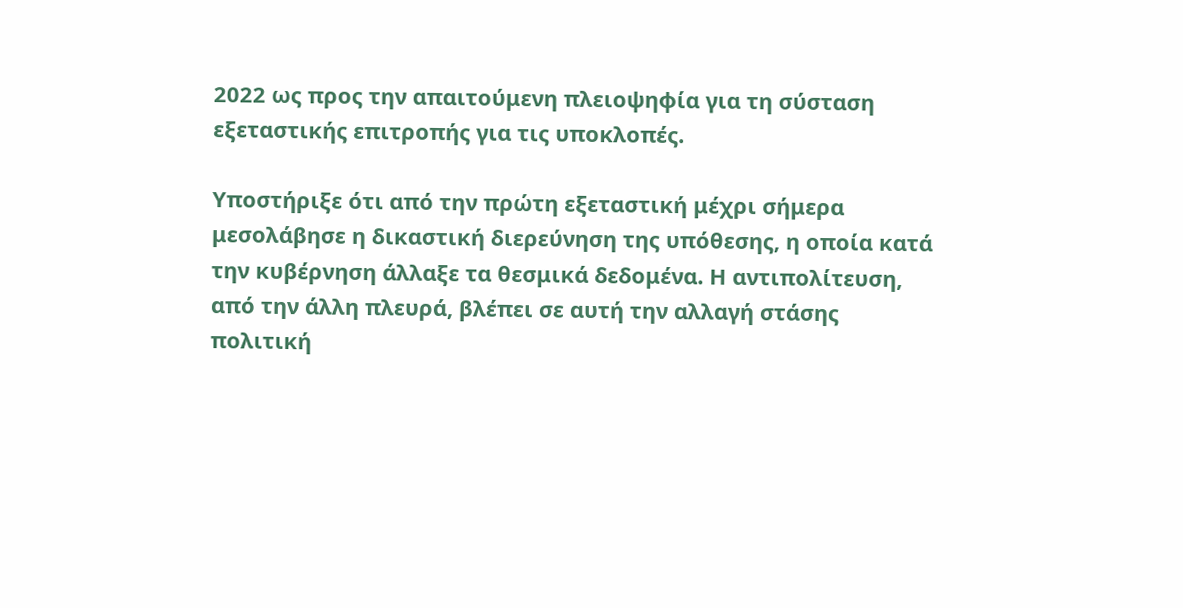2022 ως προς την απαιτούμενη πλειοψηφία για τη σύσταση εξεταστικής επιτροπής για τις υποκλοπές.

Υποστήριξε ότι από την πρώτη εξεταστική μέχρι σήμερα μεσολάβησε η δικαστική διερεύνηση της υπόθεσης, η οποία κατά την κυβέρνηση άλλαξε τα θεσμικά δεδομένα. Η αντιπολίτευση, από την άλλη πλευρά, βλέπει σε αυτή την αλλαγή στάσης πολιτική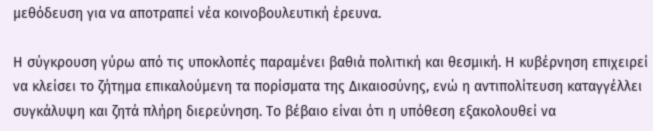μεθόδευση για να αποτραπεί νέα κοινοβουλευτική έρευνα.

Η σύγκρουση γύρω από τις υποκλοπές παραμένει βαθιά πολιτική και θεσμική. Η κυβέρνηση επιχειρεί να κλείσει το ζήτημα επικαλούμενη τα πορίσματα της Δικαιοσύνης, ενώ η αντιπολίτευση καταγγέλλει συγκάλυψη και ζητά πλήρη διερεύνηση. Το βέβαιο είναι ότι η υπόθεση εξακολουθεί να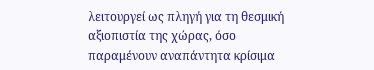λειτουργεί ως πληγή για τη θεσμική αξιοπιστία της χώρας, όσο παραμένουν αναπάντητα κρίσιμα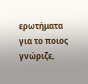ερωτήματα για το ποιος γνώριζε,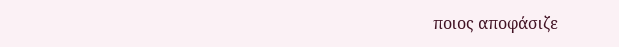ποιος αποφάσιζε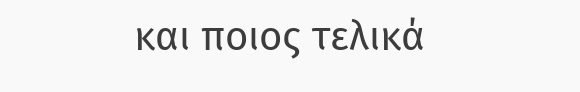και ποιος τελικά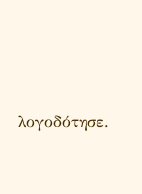λογοδότησε.